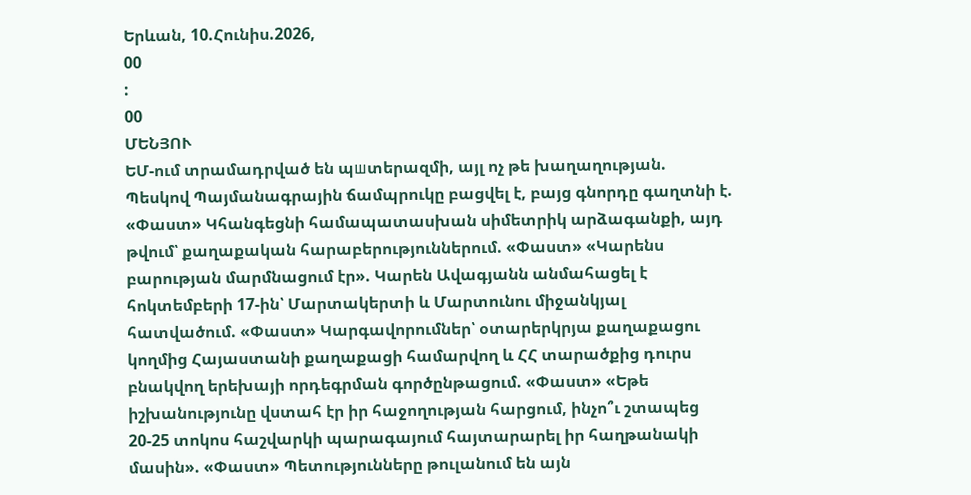Երևան, 10.Հունիս.2026,
00
:
00
ՄԵՆՅՈՒ
ԵՄ-ում տրամադրված են պшտերազմի, այլ ոչ թե խաղաղության. Պեսկով Պայմանագրային ճամպրուկը բացվել է, բայց գնորդը գաղտնի է. «Փաստ» Կհանգեցնի համապատասխան սիմետրիկ արձագանքի, այդ թվում՝ քաղաքական հարաբերություններում. «Փաստ» «Կարենս բարության մարմնացում էր». Կարեն Ավագյանն անմահացել է հոկտեմբերի 17-ին՝ Մարտակերտի և Մարտունու միջանկյալ հատվածում. «Փաստ» Կարգավորումներ՝ օտարերկրյա քաղաքացու կողմից Հայաստանի քաղաքացի համարվող և ՀՀ տարածքից դուրս բնակվող երեխայի որդեգրման գործընթացում. «Փաստ» «Եթե իշխանությունը վստահ էր իր հաջողության հարցում, ինչո՞ւ շտապեց 20-25 տոկոս հաշվարկի պարագայում հայտարարել իր հաղթանակի մասին». «Փաստ» Պետությունները թուլանում են այն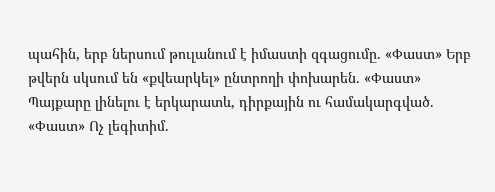պահին, երբ ներսում թուլանում է իմաստի զգացումը. «Փաստ» Երբ թվերն սկսում են «քվեարկել» ընտրողի փոխարեն. «Փաստ» Պայքարը լինելու է երկարատև, դիրքային ու համակարգված. «Փաստ» Ոչ լեգիտիմ.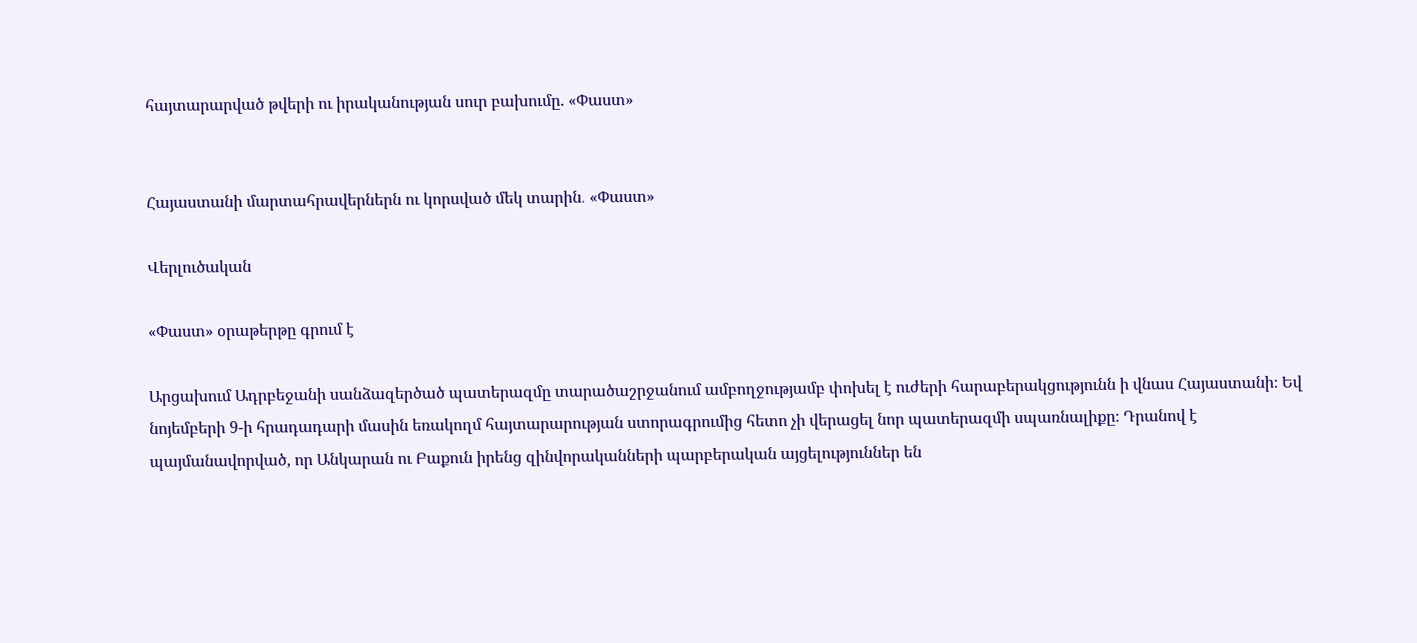հայտարարված թվերի ու իրականության սուր բախումը. «Փաստ»


Հայաստանի մարտահրավերներն ու կորսված մեկ տարին․ «Փաստ»

Վերլուծական

«Փաստ» օրաթերթը գրում է

Արցախում Ադրբեջանի սանձազերծած պատերազմը տարածաշրջանում ամբողջությամբ փոխել է ուժերի հարաբերակցությունն ի վնաս Հայաստանի։ Եվ նոյեմբերի 9-ի հրադադարի մասին եռակողմ հայտարարության ստորագրումից հետո չի վերացել նոր պատերազմի սպառնալիքը։ Դրանով է պայմանավորված, որ Անկարան ու Բաքուն իրենց զինվորականների պարբերական այցելություններ են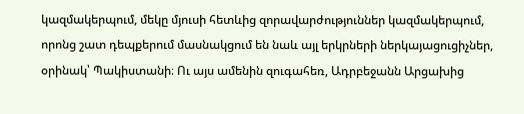կազմակերպում, մեկը մյուսի հետևից զորավարժություններ կազմակերպում, որոնց շատ դեպքերում մասնակցում են նաև այլ երկրների ներկայացուցիչներ, օրինակ՝ Պակիստանի։ Ու այս ամենին զուգահեռ, Ադրբեջանն Արցախից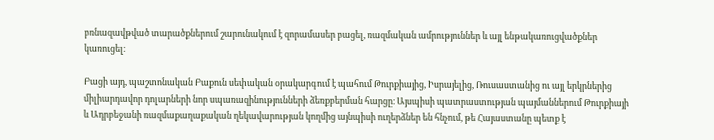բռնազավթված տարածքներում շարունակում է զորամասեր բացել, ռազմական ամրություններ և այլ ենթակառուցվածքներ կառուցել։

Բացի այդ, պաշտոնական Բաքուն սեփական օրակարգում է պահում Թուրքիայից, Իսրայելից, Ռուսաստանից ու այլ երկրներից միլիարդավոր դոլարների նոր սպառազինությունների ձեռքբերման հարցը։ Այսպիսի պատրաստության պայմաններում Թուրքիայի և Ադրբեջանի ռազմաքաղաքական ղեկավարության կողմից այնպիսի ուղերձներ են հնչում, թե Հայաստանը պետք է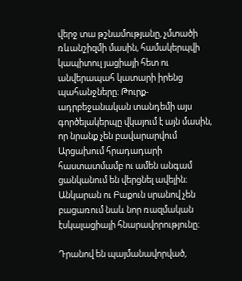վերջ տա թշնամությանը, չմտածի ռևանշիզմի մասին, համակերպվի կապիտուլ յացիայի հետ ու անվերապահ կատարի իրենց պահանջները։ Թուրք-ադրբեջանական տանդեմի այս գործելակերպը վկայում է այն մասին, որ նրանք չեն բավարարվում Արցախում հրադադարի հաստատմամբ ու ամեն անգամ ցանկանում են վերցնել ավելին։ Անկարան ու Բաքուն սրանով չեն բացառում նաև նոր ռազմական էսկալացիայի հնարավորությունը։

Դրանով են պայմանավորված,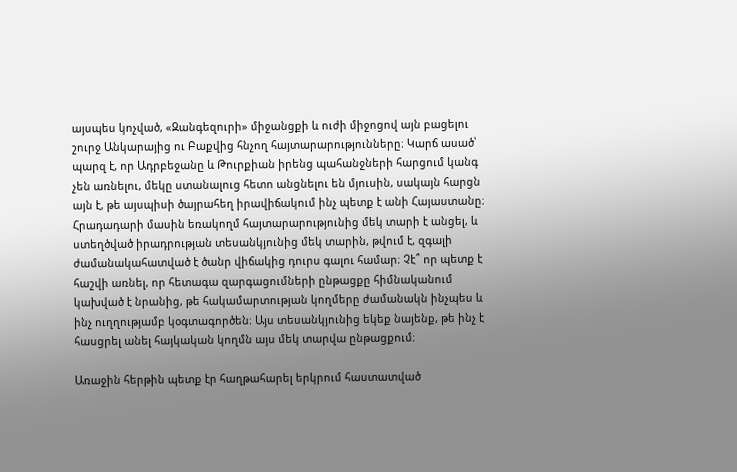այսպես կոչված, «Զանգեզուրի» միջանցքի և ուժի միջոցով այն բացելու շուրջ Անկարայից ու Բաքվից հնչող հայտարարությունները։ Կարճ ասած՝ պարզ է, որ Ադրբեջանը և Թուրքիան իրենց պահանջների հարցում կանգ չեն առնելու, մեկը ստանալուց հետո անցնելու են մյուսին, սակայն հարցն այն է, թե այսպիսի ծայրահեղ իրավիճակում ինչ պետք է անի Հայաստանը։ Հրադադարի մասին եռակողմ հայտարարությունից մեկ տարի է անցել, և ստեղծված իրադրության տեսանկյունից մեկ տարին, թվում է, զգալի ժամանակահատված է ծանր վիճակից դուրս գալու համար։ Չէ՞ որ պետք է հաշվի առնել, որ հետագա զարգացումների ընթացքը հիմնականում կախված է նրանից, թե հակամարտության կողմերը ժամանակն ինչպես և ինչ ուղղությամբ կօգտագործեն։ Այս տեսանկյունից եկեք նայենք, թե ինչ է հասցրել անել հայկական կողմն այս մեկ տարվա ընթացքում։

Առաջին հերթին պետք էր հաղթահարել երկրում հաստատված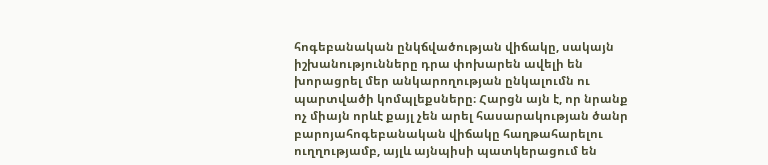հոգեբանական ընկճվածության վիճակը, սակայն իշխանությունները դրա փոխարեն ավելի են խորացրել մեր անկարողության ընկալումն ու պարտվածի կոմպլեքսները։ Հարցն այն է, որ նրանք ոչ միայն որևէ քայլ չեն արել հասարակության ծանր բարոյահոգեբանական վիճակը հաղթահարելու ուղղությամբ, այլև այնպիսի պատկերացում են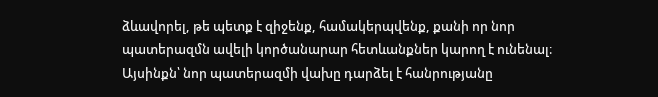ձևավորել, թե պետք է զիջենք, համակերպվենք, քանի որ նոր պատերազմն ավելի կործանարար հետևանքներ կարող է ունենալ։ Այսինքն՝ նոր պատերազմի վախը դարձել է հանրությանը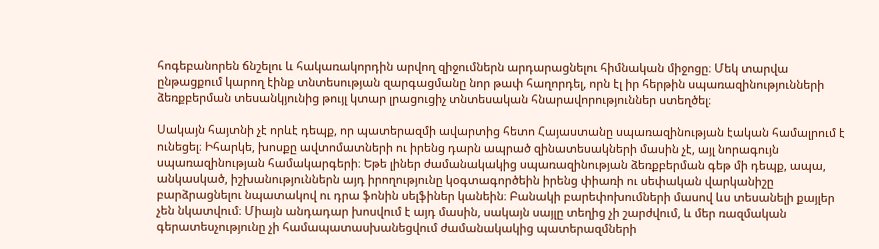հոգեբանորեն ճնշելու և հակառակորդին արվող զիջումներն արդարացնելու հիմնական միջոցը։ Մեկ տարվա ընթացքում կարող էինք տնտեսության զարգացմանը նոր թափ հաղորդել, որն էլ իր հերթին սպառազինությունների ձեռքբերման տեսանկյունից թույլ կտար լրացուցիչ տնտեսական հնարավորություններ ստեղծել։

Սակայն հայտնի չէ որևէ դեպք, որ պատերազմի ավարտից հետո Հայաստանը սպառազինության էական համալրում է ունեցել։ Իհարկե, խոսքը ավտոմատների ու իրենց դարն ապրած զինատեսակների մասին չէ, այլ նորագույն սպառազինության համակարգերի։ Եթե լիներ ժամանակակից սպառազինության ձեռքբերման գեթ մի դեպք, ապա, անկասկած, իշխանություններն այդ իրողությունը կօգտագործեին իրենց փիառի ու սեփական վարկանիշը բարձրացնելու նպատակով ու դրա ֆոնին սելֆիներ կանեին։ Բանակի բարեփոխումների մասով ևս տեսանելի քայլեր չեն նկատվում։ Միայն անդադար խոսվում է այդ մասին, սակայն սայլը տեղից չի շարժվում, և մեր ռազմական գերատեսչությունը չի համապատասխանեցվում ժամանակակից պատերազմների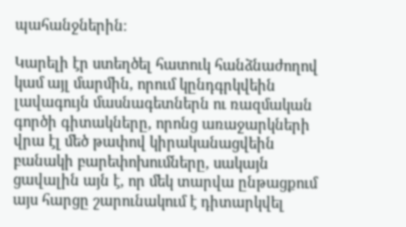պահանջներին։

Կարելի էր ստեղծել հատուկ հանձնաժողով կամ այլ մարմին, որում կընդգրկվեին լավագույն մասնագետներն ու ռազմական գործի գիտակները, որոնց առաջարկների վրա էլ մեծ թափով կիրականացվեին բանակի բարեփոխումները, սակայն ցավալին այն է, որ մեկ տարվա ընթացքում այս հարցը շարունակում է դիտարկվել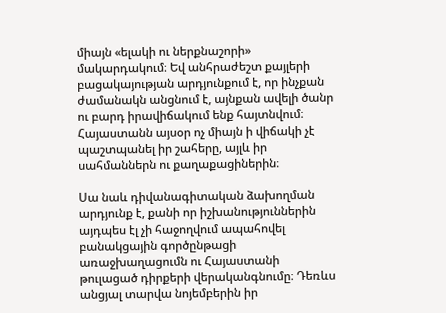միայն «ելակի ու ներքնաշորի» մակարդակում։ Եվ անհրաժեշտ քայլերի բացակայության արդյունքում է, որ ինչքան ժամանակն անցնում է, այնքան ավելի ծանր ու բարդ իրավիճակում ենք հայտնվում։ Հայաստանն այսօր ոչ միայն ի վիճակի չէ պաշտպանել իր շահերը, այլև իր սահմաններն ու քաղաքացիներին։

Սա նաև դիվանագիտական ձախողման արդյունք է, քանի որ իշխանություններին այդպես էլ չի հաջողվում ապահովել բանակցային գործընթացի առաջխաղացումն ու Հայաստանի թուլացած դիրքերի վերականգնումը։ Դեռևս անցյալ տարվա նոյեմբերին իր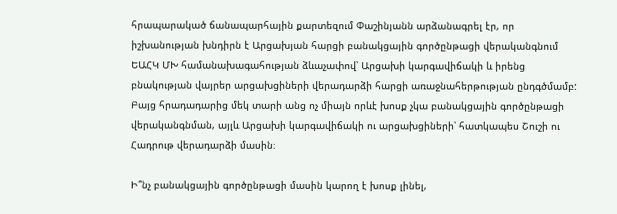հրապարակած ճանապարհային քարտեզում Փաշինյանն արձանագրել էր, որ իշխանության խնդիրն է Արցախյան հարցի բանակցային գործընթացի վերականգնում ԵԱՀԿ ՄԽ համանախագահության ձևաչափով՝ Արցախի կարգավիճակի և իրենց բնակության վայրեր արցախցիների վերադարձի հարցի առաջնահերթության ընդգծմամբ: Բայց հրադադարից մեկ տարի անց ոչ միայն որևէ խոսք չկա բանակցային գործընթացի վերականգնման, այլև Արցախի կարգավիճակի ու արցախցիների՝ հատկապես Շուշի ու Հադրութ վերադարձի մասին։

Ի՞նչ բանակցային գործընթացի մասին կարող է խոսք լինել,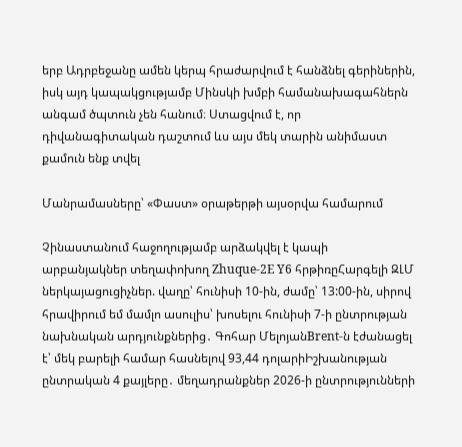երբ Ադրբեջանը ամեն կերպ հրաժարվում է հանձնել գերիներին, իսկ այդ կապակցությամբ Մինսկի խմբի համանախագահներն անգամ ծպտուն չեն հանում։ Ստացվում է, որ դիվանագիտական դաշտում ևս այս մեկ տարին անիմաստ քամուն ենք տվել

Մանրամասները՝ «Փաստ» օրաթերթի այսօրվա համարում

Չինաստանում հաջողությամբ արձակվել է կապի արբանյակներ տեղափոխող Zhuque-2E Y6 հրթիռըՀարգելի ԶԼՄ ներկայացուցիչներ. վաղը՝ հունիսի 10-ին, ժամը՝ 13:00-ին, սիրով հրավիրում եմ մամլո ասուլիս՝ խոսելու հունիսի 7-ի ընտրության նախնական արդյունքներից․ Գոհար ՄելոյանBrent-ն էժանացել է՝ մեկ բարելի համար հասնելով 93,44 դոլարիԻշխանության ընտրական 4 քայլերը․ մեղադրանքներ 2026-ի ընտրությունների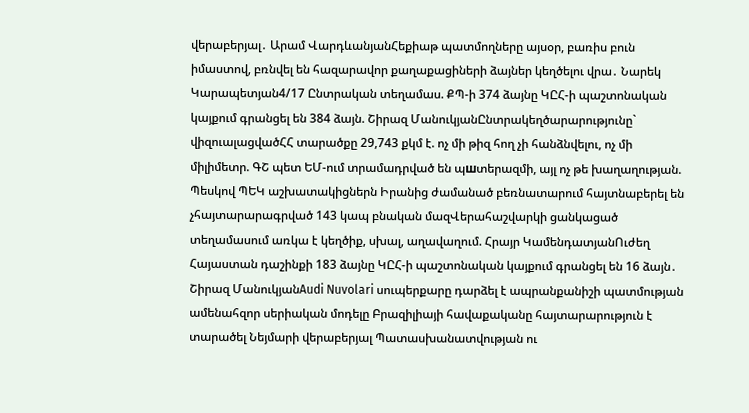վերաբերյալ․ Արամ ՎարդևանյանՀեքիաթ պատմողները այսօր, բառիս բուն իմաստով, բռնվել են հազարավոր քաղաքացիների ձայներ կեղծելու վրա․ Նարեկ Կարապետյան4/17 Ընտրական տեղամաս. ՔՊ-ի 374 ձայնը ԿԸՀ-ի պաշտոնական կայքում գրանցել են 384 ձայն. Շիրազ ՄանուկյանԸնտրակեղծարարությունը` վիզուալացվածՀՀ տարածքը 29,743 քկմ է. ոչ մի թիզ հող չի հանձնվելու, ոչ մի միլիմետր. ԳՇ պետ ԵՄ-ում տրամադրված են պшտերազմի, այլ ոչ թե խաղաղության. Պեսկով ՊԵԿ աշխատակիցներն Իրանից ժամանած բեռնատարում հայտնաբերել են չհայտարարագրված 143 կապ բնական մազՎերահաշվարկի ցանկացած տեղամասում առկա է կեղծիք, սխալ, աղավաղում. Հրայր ԿամենդատյանՈւժեղ Հայաստան դաշինքի 183 ձայնը ԿԸՀ-ի պաշտոնական կայքում գրանցել են 16 ձայն․ Շիրազ ՄանուկյանAudi Nuvolari սուպերքարը դարձել է ապրանքանիշի պատմության ամենահզոր սերիական մոդելը Բրազիլիայի հավաքականը հայտարարություն է տարածել Նեյմարի վերաբերյալ Պատասխանատվության ու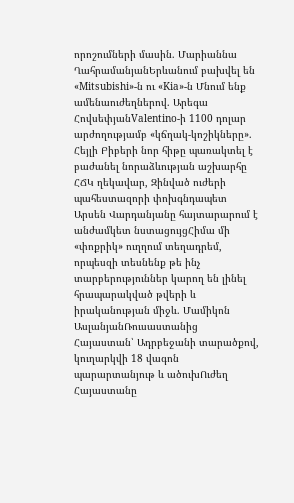որոշումների մասին. Մարիաննա ՂահրամանյանԵրևանում բախվել են «Mitsubishi»-ն ու «Kia»-ն Մնում ենք ամենաուժեղներով. Արեգա ՀովսեփյանValentino-ի 1100 դոլար արժողությամբ «կճղակ-կոշիկները». Հեյլի Բիբերի նոր հիթը պառակտել է բաժանել նորաձևության աշխարհը ՀՃԿ ղեկավար, Զինված ուժերի պահեստազորի փոխգնդապետ Արսեն Վարդանյանը հայտարարում է անժամկետ նստացույցՀիմա մի «փոքրիկ» ուղղում տեղադրեմ, որպեսզի տեսնենք թե ինչ տարբերություններ կարող են լինել հրապարակված թվերի և իրականության միջև. Մամիկոն ԱսլանյանՌուսաստանից Հայաստան՝ Ադրբեջանի տարածքով, կուղարկվի 18 վագոն պարարտանյութ և ածուխՈւժեղ Հայաստանը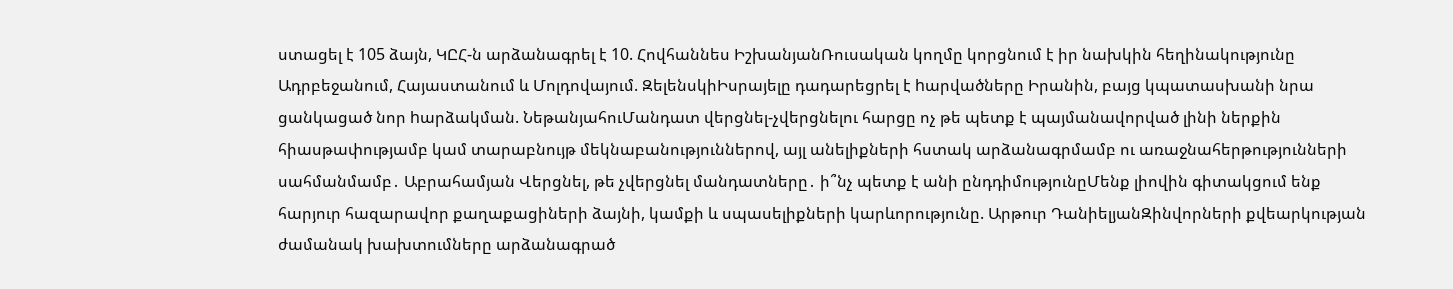ստացել է 105 ձայն, ԿԸՀ-ն արձանագրել է 10. Հովհաննես ԻշխանյանՌուսական կողմը կորցնում է իր նախկին հեղինակությունը Ադրբեջանում, Հայաստանում և Մոլդովայում. ԶելենսկիԻսրայելը դադարեցրել է hարվածները Իրանին, բայց կպատասխանի նրա ցանկացած նոր hարձակման. ՆեթանյահուՄանդատ վերցնել-չվերցնելու հարցը ոչ թե պետք է պայմանավորված լինի ներքին հիասթափությամբ կամ տարաբնույթ մեկնաբանություններով, այլ անելիքների հստակ արձանագրմամբ ու առաջնահերթությունների սահմանմամբ․ Աբրահամյան Վերցնել, թե չվերցնել մանդատները․ ի՞նչ պետք է անի ընդդիմությունըՄենք լիովին գիտակցում ենք հարյուր հազարավոր քաղաքացիների ձայնի, կամքի և սպասելիքների կարևորությունը. Արթուր ԴանիելյանԶինվորների քվեարկության ժամանակ խախտումները արձանագրած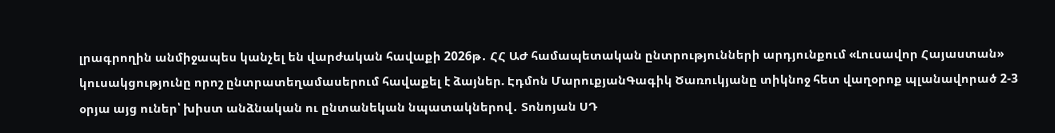լրագրողին անմիջապես կանչել են վարժական հավաքի 2026թ․ ՀՀ ԱԺ համապետական ընտրությունների արդյունքում «Լուսավոր Հայաստան» կուսակցությունը որոշ ընտրատեղամասերում հավաքել է ձայներ. Էդմոն ՄարուքյանԳագիկ Ծառուկյանը տիկնոջ հետ վաղօրոք պլանավորած 2-3 օրյա այց ուներ՝ խիստ անձնական ու ընտանեկան նպատակներով․ Տոնոյան ՍԴ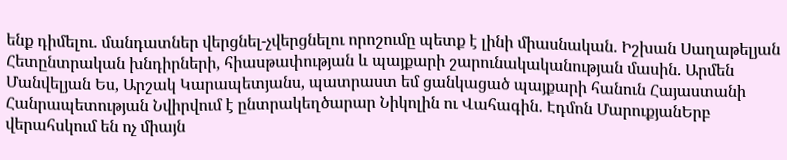ենք դիմելու. մանդատներ վերցնել-չվերցնելու որոշումը պետք է լինի միասնական. Իշխան Սաղաթելյան Հետընտրական խնդիրների, հիասթափության և պայքարի շարունակականության մասին. Արմեն Մանվելյան Ես, Արշակ Կարապետյանս, պատրաստ եմ ցանկացած պայքարի հանուն Հայաստանի Հանրապետության Նվիրվում է ընտրակեղծարար Նիկոլին ու Վահագին. Էդմոն ՄարուքյանԵրբ վերահսկում են ոչ միայն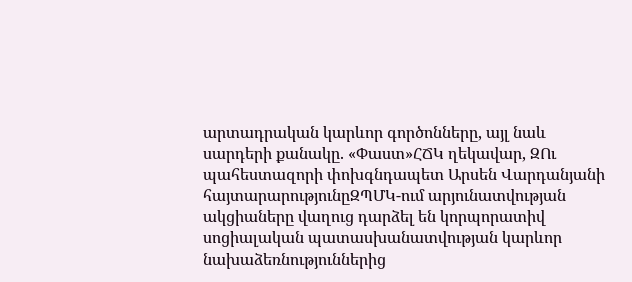արտադրական կարևոր գործոնները, այլ նաև սարդերի քանակը. «Փաստ»ՀՃԿ ղեկավար, ԶՈւ պահեստազորի փոխգնդապետ Արսեն Վարդանյանի հայտարարությունըԶՊՄԿ-ում արյունատվության ակցիաները վաղուց դարձել են կորպորատիվ սոցիալական պատասխանատվության կարևոր նախաձեռնություններից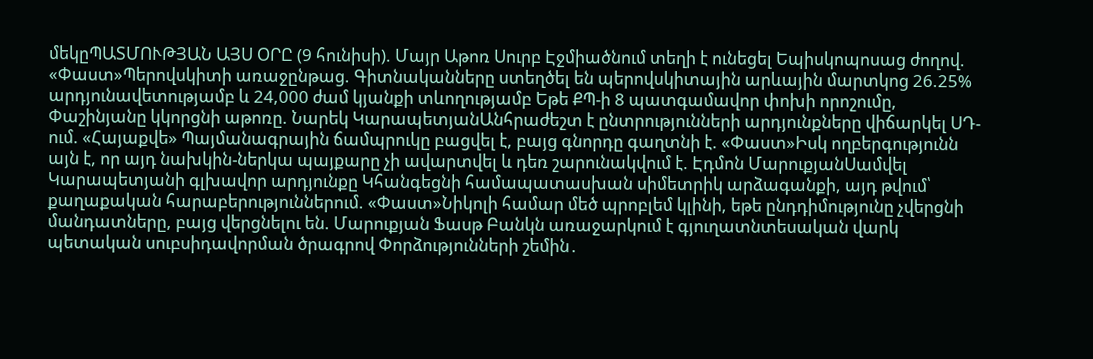մեկըՊԱՏՄՈՒԹՅԱՆ ԱՅՍ ՕՐԸ (9 հունիսի). Մայր Աթոռ Սուրբ Էջմիածնում տեղի է ունեցել Եպիսկոպոսաց ժողով. «Փաստ»Պերովսկիտի առաջընթաց. Գիտնականները ստեղծել են պերովսկիտային արևային մարտկոց 26.25% արդյունավետությամբ և 24,000 ժամ կյանքի տևողությամբ Եթե ՔՊ-ի 8 պատգամավոր փոխի որոշումը, Փաշինյանը կկորցնի աթոռը. Նարեկ ԿարապետյանԱնհրաժեշտ է ընտրությունների արդյունքները վիճարկել ՍԴ-ում. «Հայաքվե» Պայմանագրային ճամպրուկը բացվել է, բայց գնորդը գաղտնի է. «Փաստ»Իսկ ողբերգությունն այն է, որ այդ նախկին-ներկա պայքարը չի ավարտվել և դեռ շարունակվում է. Էդմոն ՄարուքյանՍամվել Կարապետյանի գլխավոր արդյունքը Կհանգեցնի համապատասխան սիմետրիկ արձագանքի, այդ թվում՝ քաղաքական հարաբերություններում. «Փաստ»Նիկոլի համար մեծ պրոբլեմ կլինի, եթե ընդդիմությունը չվերցնի մանդատները, բայց վերցնելու են. Մարուքյան Ֆասթ Բանկն առաջարկում է գյուղատնտեսական վարկ պետական սուբսիդավորման ծրագրով Փորձությունների շեմին․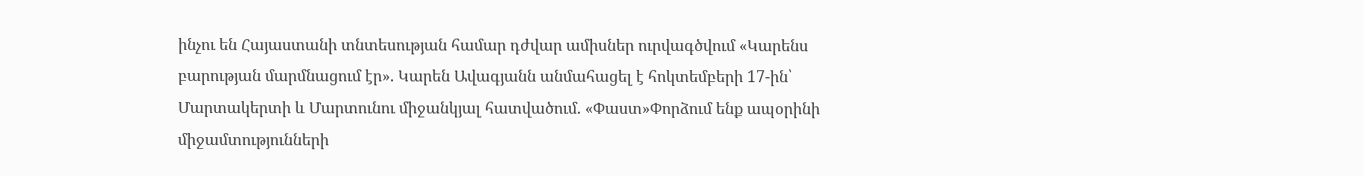ինչու են Հայաստանի տնտեսության համար դժվար ամիսներ ուրվագծվում «Կարենս բարության մարմնացում էր». Կարեն Ավագյանն անմահացել է հոկտեմբերի 17-ին՝ Մարտակերտի և Մարտունու միջանկյալ հատվածում. «Փաստ»Փորձում ենք ապօրինի միջամտությունների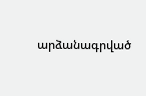արձանագրված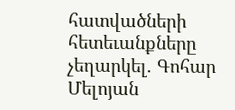հատվածների հետեւանքները չեղարկել. Գոհար Մելոյան